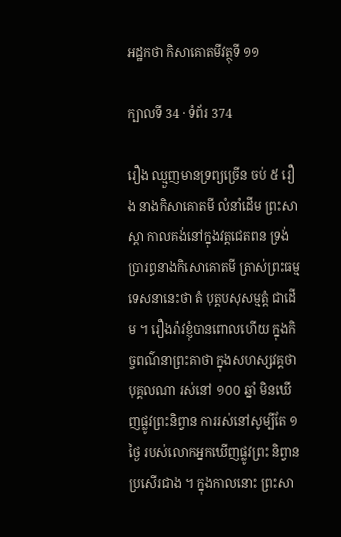អដ្ឋកថា កិសាគោតមីវត្ថុទី ១១

ក្បាលទី 34 · ទំព័រ 374

រឿង ឈ្មួញមានទ្រព្យច្រើន ចប់ ៥ រឿង នាងកិសាគោតមី លំនាំដើម ព្រះសាស្តា កាលគង់នៅក្នុងវត្តជេតពន ទ្រង់ប្រារព្ធនាងកិសោគោតមី ត្រាស់ព្រះធម្មទេសនានេះថា តំ បុត្តបសុសម្មត្តំ ជាដើម ។ រឿងរ៉ាវខ្ញុំបានពោលហើយ ក្នុងកិច្ចពណ៌នាព្រះគាថា ក្នុងសហស្សវគ្គថា បុគ្គលណា រស់នៅ ១០០ ឆ្នាំ មិនឃើញផ្លូវព្រះនិព្វាន ការរស់នៅសូម្បីតែ ១ ថ្ងៃ របស់លោកអ្នកឃើញផ្លូវព្រះ និព្វាន ប្រសើរជាង ។ ក្នុងកាលនោះ ព្រះសា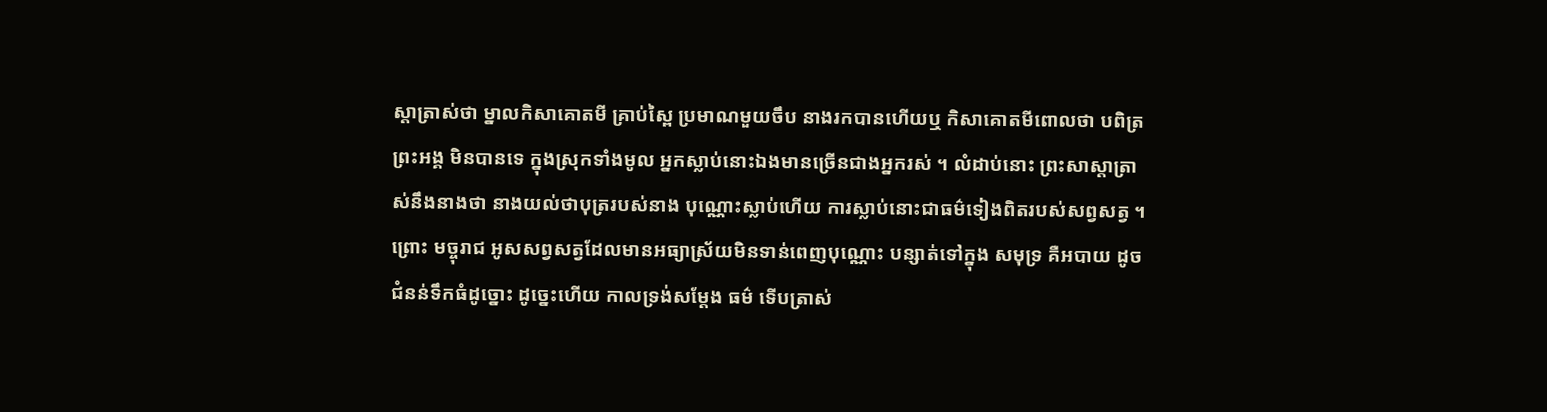ស្តាត្រាស់ថា ម្នាលកិសាគោតមី គ្រាប់ស្ពៃ ប្រមាណមួយចឹប នាងរកបានហើយឬ កិសាគោតមីពោលថា បពិត្រព្រះអង្គ មិនបានទេ ក្នុងស្រុកទាំងមូល អ្នកស្លាប់នោះឯងមានច្រើនជាងអ្នករស់ ។ លំដាប់នោះ ព្រះសាស្តាត្រាស់នឹងនាងថា នាងយល់ថាបុត្ររបស់នាង បុណ្ណោះស្លាប់ហើយ ការស្លាប់នោះជាធម៌ទៀងពិតរបស់សព្វសត្វ ។ ព្រោះ មច្ចុរាជ អូសសព្វសត្វដែលមានអធ្យាស្រ័យមិនទាន់ពេញបុណ្ណោះ បន្សាត់ទៅក្នុង សមុទ្រ គឺអបាយ ដូចជំនន់ទឹកធំដូច្នោះ ដូច្នេះហើយ កាលទ្រង់សម្តែង ធម៌ ទើបត្រាស់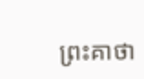ព្រះគាថា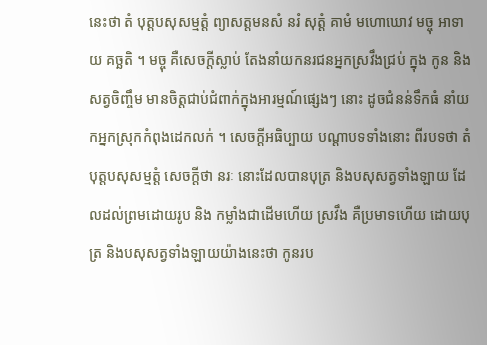នេះថា តំ បុត្តបសុសម្មត្តំ ព្យាសត្តមនសំ នរំ សុត្តំ គាមំ មហោឃោវ មច្ចុ អាទាយ គច្ឆតិ ។ មច្ចុ គឺសេចក្តីស្លាប់ តែងនាំយកនរជនអ្នកស្រវឹងជ្រប់ ក្នុង កូន និងសត្វចិញ្ចឹម មានចិត្តជាប់ជំពាក់ក្នុងអារម្មណ៍ផ្សេងៗ នោះ ដូចជំនន់ទឹកធំ នាំយកអ្នកស្រុកកំពុងដេកលក់ ។ សេចក្តីអធិប្បាយ បណ្តាបទទាំងនោះ ពីរបទថា តំ បុត្តបសុសម្មត្តំ សេចក្តីថា នរៈ នោះដែលបានបុត្រ និងបសុសត្វទាំងឡាយ ដែលដល់ព្រមដោយរូប និង កម្លាំងជាដើមហើយ ស្រវឹង គឺប្រមាទហើយ ដោយបុត្រ និងបសុសត្វទាំងឡាយយ៉ាងនេះថា កូនរប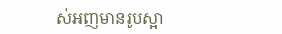ស់អញមានរូបស្អា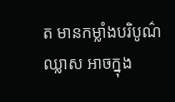ត មានកម្លាំងបរិបូណ៌ ឈ្លាស អាចក្នុង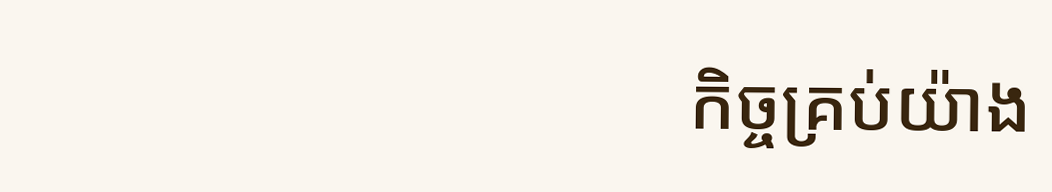កិច្ចគ្រប់យ៉ាង